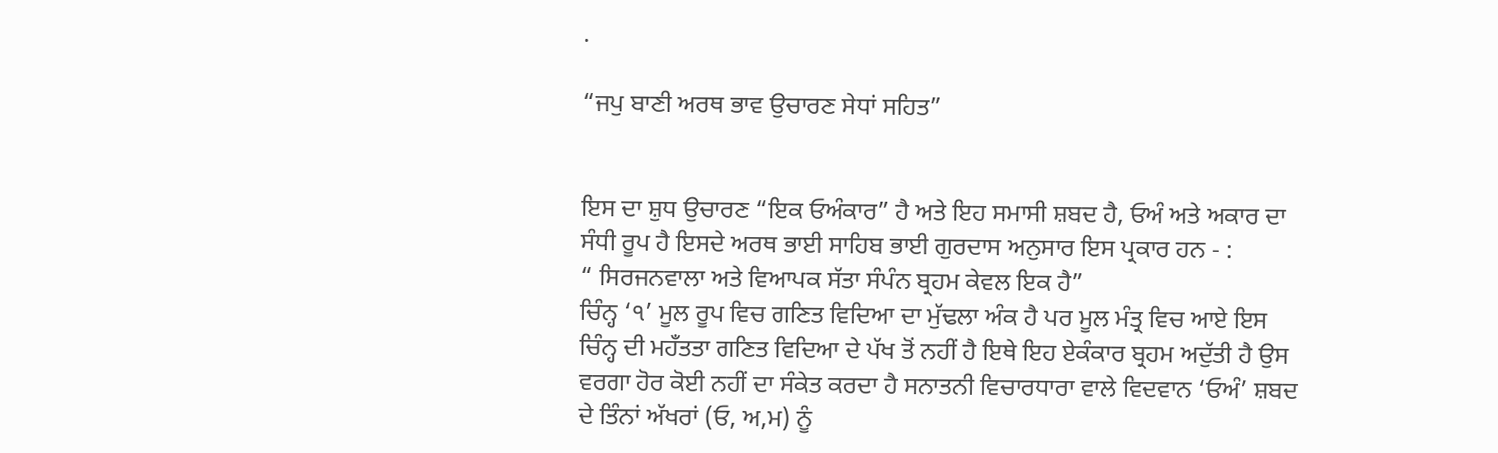.

“ਜਪੁ ਬਾਣੀ ਅਰਥ ਭਾਵ ਉਚਾਰਣ ਸੇਧਾਂ ਸਹਿਤ”


ਇਸ ਦਾ ਸ਼ੁਧ ਉਚਾਰਣ “ਇਕ ਓਅੰਕਾਰ” ਹੈ ਅਤੇ ਇਹ ਸਮਾਸੀ ਸ਼ਬਦ ਹੈ, ਓਅੰ ਅਤੇ ਅਕਾਰ ਦਾ ਸੰਧੀ ਰੂਪ ਹੈ ਇਸਦੇ ਅਰਥ ਭਾਈ ਸਾਹਿਬ ਭਾਈ ਗੁਰਦਾਸ ਅਨੁਸਾਰ ਇਸ ਪ੍ਰਕਾਰ ਹਨ - :
“ ਸਿਰਜਨਵਾਲਾ ਅਤੇ ਵਿਆਪਕ ਸੱਤਾ ਸੰਪੰਨ ਬ੍ਰਹਮ ਕੇਵਲ ਇਕ ਹੈ”
ਚਿੰਨ੍ਹ ‘੧’ ਮੂਲ ਰੂਪ ਵਿਚ ਗਣਿਤ ਵਿਦਿਆ ਦਾ ਮੁੱਢਲਾ ਅੰਕ ਹੈ ਪਰ ਮੂਲ ਮੰਤ੍ਰ ਵਿਚ ਆਏ ਇਸ ਚਿੰਨ੍ਹ ਦੀ ਮਹਁਤਤਾ ਗਣਿਤ ਵਿਦਿਆ ਦੇ ਪੱਖ ਤੋਂ ਨਹੀਂ ਹੈ ਇਥੇ ਇਹ ਏਕੰਕਾਰ ਬ੍ਰਹਮ ਅਦੁੱਤੀ ਹੈ ਉਸ ਵਰਗਾ ਹੋਰ ਕੋਈ ਨਹੀਂ ਦਾ ਸੰਕੇਤ ਕਰਦਾ ਹੈ ਸਨਾਤਨੀ ਵਿਚਾਰਧਾਰਾ ਵਾਲੇ ਵਿਦਵਾਨ ‘ਓਅੰ’ ਸ਼ਬਦ ਦੇ ਤਿੰਨਾਂ ਅੱਖਰਾਂ (ਓ, ਅ,ਮ) ਨੂੰ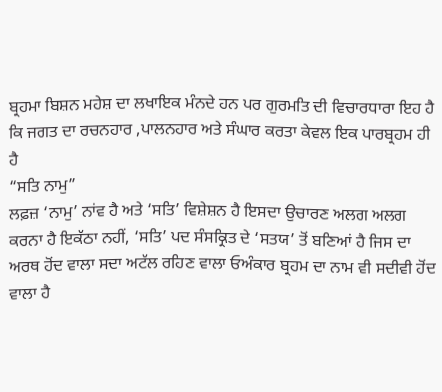ਬ੍ਰਹਮਾ ਬਿਸ਼ਨ ਮਹੇਸ਼ ਦਾ ਲਖਾਇਕ ਮੰਨਦੇ ਹਨ ਪਰ ਗੁਰਮਤਿ ਦੀ ਵਿਚਾਰਧਾਰਾ ਇਹ ਹੈ ਕਿ ਜਗਤ ਦਾ ਰਚਨਹਾਰ ,ਪਾਲਨਹਾਰ ਅਤੇ ਸੰਘਾਰ ਕਰਤਾ ਕੇਵਲ ਇਕ ਪਾਰਬ੍ਰਹਮ ਹੀ ਹੈ
“ਸਤਿ ਨਾਮੁ”
ਲਫ਼ਜ਼ ‘ਨਾਮੁ’ ਨਾਂਵ ਹੈ ਅਤੇ ‘ਸਤਿ’ ਵਿਸ਼ੇਸ਼ਨ ਹੈ ਇਸਦਾ ਉਚਾਰਣ ਅਲਗ ਅਲਗ ਕਰਨਾ ਹੈ ਇਕੱਠਾ ਨਹੀਂ, ‘ਸਤਿ’ ਪਦ ਸੰਸਕ੍ਰਿਤ ਦੇ ‘ਸਤਯ’ ਤੋਂ ਬਣਿਆਂ ਹੈ ਜਿਸ ਦਾ ਅਰਥ ਹੋਂਦ ਵਾਲਾ ਸਦਾ ਅਟੱਲ ਰਹਿਣ ਵਾਲਾ ਓਅੰਕਾਰ ਬ੍ਰਹਮ ਦਾ ਨਾਮ ਵੀ ਸਦੀਵੀ ਹੋਂਦ ਵਾਲਾ ਹੈ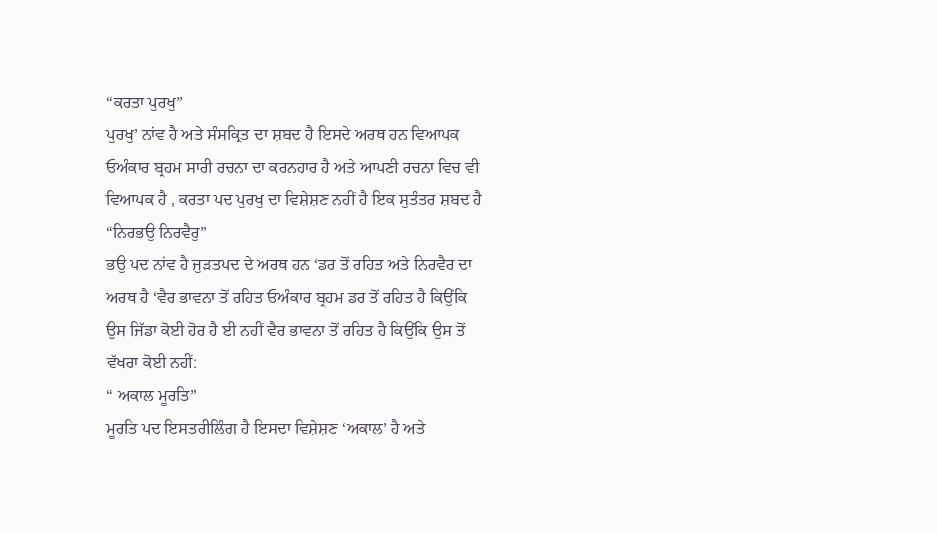“ਕਰਤਾ ਪੁਰਖੁ”
ਪੁਰਖੁ’ ਨਾਂਵ ਹੈ ਅਤੇ ਸੰਸਕ੍ਰਿਤ ਦਾ ਸ਼ਬਦ ਹੈ ਇਸਦੇ ਅਰਥ ਹਨ ਵਿਆਪਕ ਓਅੰਕਾਰ ਬ੍ਰਹਮ ਸਾਰੀ ਰਚਨਾ ਦਾ ਕਰਨਹਾਰ ਹੈ ਅਤੇ ਆਪਣੀ ਰਚਨਾ ਵਿਚ ਵੀ ਵਿਆਪਕ ਹੈ , ਕਰਤਾ ਪਦ ਪੁਰਖੁ ਦਾ ਵਿਸ਼ੇਸ਼ਣ ਨਹੀਂ ਹੈ ਇਕ ਸੁਤੰਤਰ ਸ਼ਬਦ ਹੈ
“ਨਿਰਭਉ ਨਿਰਵੈਰੁ”
ਭਉ ਪਦ ਨਾਂਵ ਹੈ ਜੁੜਤਪਦ ਦੇ ਅਰਥ ਹਨ ‘ਡਰ ਤੋਂ ਰਹਿਤ ਅਤੇ ਨਿਰਵੈਰ ਦਾ ਅਰਥ ਹੈ ‘ਵੈਰ ਭਾਵਨਾ ਤੋਂ ਰਹਿਤ ਓਅੰਕਾਰ ਬ੍ਰਹਮ ਡਰ ਤੋਂ ਰਹਿਤ ਹੈ ਕਿਉਂਕਿ ਉਸ ਜਿੱਡਾ ਕੋਈ ਹੋਰ ਹੈ ਈ ਨਹੀਂ ਵੈਰ ਭਾਵਨਾ ਤੋਂ ਰਹਿਤ ਹੈ ਕਿਉਂਕਿ ਉਸ ਤੋਂ ਵੱਖਰਾ ਕੋਈ ਨਹੀਂ:
“ ਅਕਾਲ ਮੂਰਤਿ”
ਮੂਰਤਿ ਪਦ ਇਸਤਰੀਲਿੰਗ ਹੈ ਇਸਦਾ ਵਿਸ਼ੇਸ਼ਣ ‘ਅਕਾਲ’ ਹੈ ਅਤੇ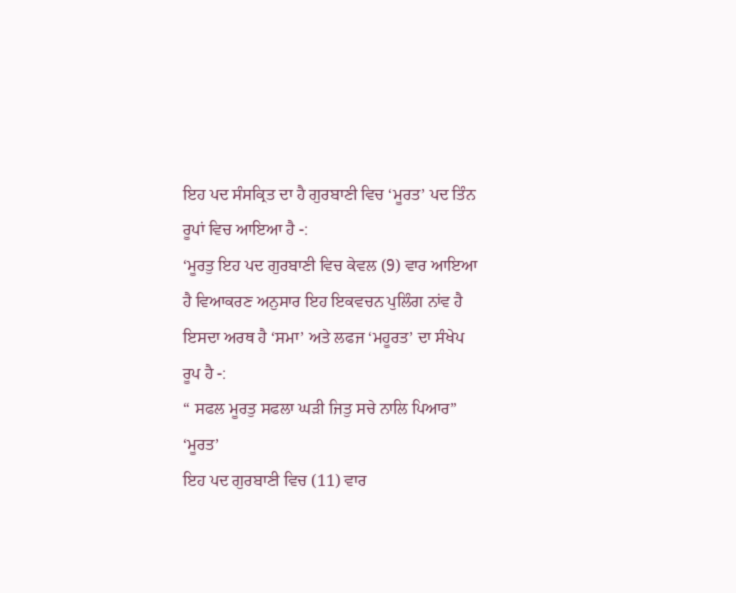ਇਹ ਪਦ ਸੰਸਕ੍ਰਿਤ ਦਾ ਹੈ ਗੁਰਬਾਣੀ ਵਿਚ ‘ਮੂਰਤ’ ਪਦ ਤਿੰਨ ਰੂਪਾਂ ਵਿਚ ਆਇਆ ਹੈ -:
‘ਮੂਰਤੁ ਇਹ ਪਦ ਗੁਰਬਾਣੀ ਵਿਚ ਕੇਵਲ (9) ਵਾਰ ਆਇਆ ਹੈ ਵਿਆਕਰਣ ਅਨੁਸਾਰ ਇਹ ਇਕਵਚਨ ਪੁਲਿੰਗ ਨਾਂਵ ਹੈ ਇਸਦਾ ਅਰਥ ਹੈ ‘ਸਮਾ’ ਅਤੇ ਲਫਜ ‘ਮਹੂਰਤ’ ਦਾ ਸੰਖੇਪ ਰੂਪ ਹੈ -:
“ ਸਫਲ ਮੂਰਤੁ ਸਫਲਾ ਘੜੀ ਜਿਤੁ ਸਚੇ ਨਾਲਿ ਪਿਆਰ”
‘ਮੂਰਤ’
ਇਹ ਪਦ ਗੁਰਬਾਣੀ ਵਿਚ (11) ਵਾਰ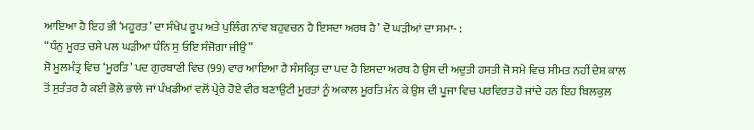ਆਇਆ ਹੈ ਇਹ ਭੀ ‘ਮਹੂਰਤ’ ਦਾ ਸੰਖੇਪ ਰੂਪ ਅਤੇ ਪੁਲਿੰਗ ਨਾਂਵ ਬਹੁਵਚਨ ਹੈ ਇਸਦਾ ਅਰਥ ਹੈ’ ਦੋ ਘੜੀਆਂ ਦਾ ਸਮਾ- :
“ਧੰਨੁ ਮੂਰਤ ਚਸੇ ਪਲ ਘੜੀਆ ਧੰਨਿ ਸੁ ਓਇ ਸੰਜੋਗਾ ਜੀਉ”
ਸੋ ਮੂਲਮੰਤ੍ਰ ਵਿਚ ‘ਮੂਰਤਿ’ ਪਦ ਗੁਰਬਾਣੀ ਵਿਚ (99) ਵਾਰ ਆਇਆ ਹੈ ਸੰਸਕ੍ਰਿਤ ਦਾ ਪਦ ਹੈ ਇਸਦਾ ਅਰਥ ਹੈ ਉਸ ਦੀ ਅਦੁਤੀ ਹਸਤੀ ਜੋ ਸਮੇ ਵਿਚ ਸੀਮਤ ਨਹੀਂ ਦੇਸ਼ ਕਾਲ ਤੋਂ ਸੁਤੰਤਰ ਹੈ ਕਈ ਭੋਲੇ ਭਾਲੇ ਜਾਂ ਪੰਖਡੀਆਂ ਵਲੋਂ ਪ੍ਰੇਰੇ ਹੋਏ ਵੀਰ ਬਣਾਉਟੀ ਮੂਰਤਾਂ ਨੂੰ ਅਕਾਲ ਮੂਰਤਿ ਮੰਨ ਕੇ ਉਸ ਦੀ ਪੂਜਾ ਵਿਚ ਪਰਵਿਰਤ ਹੋ ਜਾਂਦੇ ਹਨ ਇਹ ਬਿਲਕੁਲ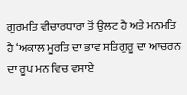ਗੁਰਮਤਿ ਵੀਚਾਰਧਾਰਾ ਤੋਂ ਉਲਟ ਹੈ ਅਤੇ ਮਨਮਤਿ ਹੈ ‘ਅਕਾਲ ਮੂਰਤਿ ਦਾ ਭਾਵ ਸਤਿਗੁਰੂ ਦਾ ਆਚਰਨ ਦਾ ਰੂਪ ਮਨ ਵਿਚ ਵਸਾਏ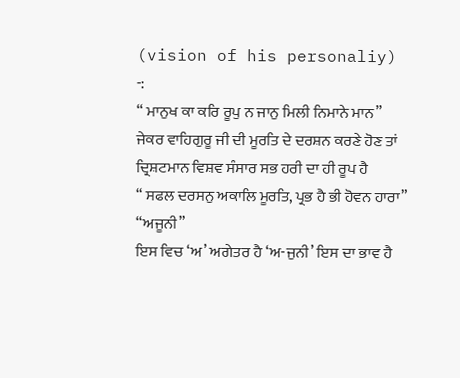(vision of his personaliy) -:
“ ਮਾਨੁਖ ਕਾ ਕਰਿ ਰੂਪੁ ਨ ਜਾਨੁ ਮਿਲੀ ਨਿਮਾਨੇ ਮਾਨ”
ਜੇਕਰ ਵਾਹਿਗੁਰੂ ਜੀ ਦੀ ਮੂਰਤਿ ਦੇ ਦਰਸ਼ਨ ਕਰਣੇ ਹੋਣ ਤਾਂ ਦ੍ਰਿਸ਼ਟਮਾਨ ਵਿਸ਼ਵ ਸੰਸਾਰ ਸਭ ਹਰੀ ਦਾ ਹੀ ਰੂਪ ਹੈ
“ ਸਫਲ ਦਰਸਨੁ ਅਕਾਲਿ ਮੂਰਤਿ, ਪ੍ਰਭ ਹੈ ਭੀ ਹੋਵਨ ਹਾਰਾ”
“ਅਜੂਨੀ”
ਇਸ ਵਿਚ ‘ਅ’ ਅਗੇਤਰ ਹੈ ‘ਅ-ਜੁਨੀ’ ਇਸ ਦਾ ਭਾਵ ਹੈ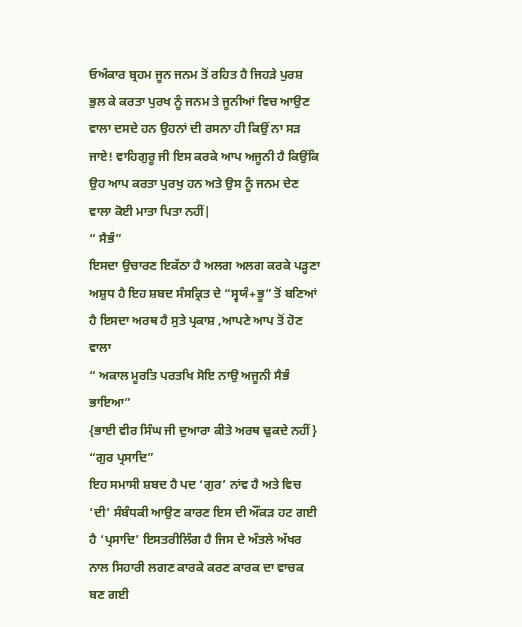ਓਅੰਕਾਰ ਬ੍ਰਹਮ ਜੂਨ ਜਨਮ ਤੋਂ ਰਹਿਤ ਹੈ ਜਿਹੜੇ ਪੁਰਸ਼ ਭੁਲ ਕੇ ਕਰਤਾ ਪੁਰਖ ਨੂੰ ਜਨਮ ਤੇ ਜੂਨੀਆਂ ਵਿਚ ਆਉਣ ਵਾਲਾ ਦਸਦੇ ਹਨ ਉਹਨਾਂ ਦੀ ਰਸਨਾ ਹੀ ਕਿਉਂ ਨਾ ਸੜ ਜਾਏ! ਵਾਹਿਗੁਰੂ ਜੀ ਇਸ ਕਰਕੇ ਆਪ ਅਜੂਨੀ ਹੈ ਕਿਉਂਕਿ ਉਹ ਆਪ ਕਰਤਾ ਪੁਰਖੁ ਹਨ ਅਤੇ ਉਸ ਨੂੰ ਜਨਮ ਦੇਣ ਵਾਲਾ ਕੋਈ ਮਾਤਾ ਪਿਤਾ ਨਹੀਂ|
“ ਸੈਭੰ”
ਇਸਦਾ ਉਚਾਰਣ ਇਕੱਠਾ ਹੈ ਅਲਗ ਅਲਗ ਕਰਕੇ ਪੜ੍ਹਣਾ ਅਸ਼ੁਧ ਹੈ ਇਹ ਸ਼ਬਦ ਸੰਸਕ੍ਰਿਤ ਦੇ “ਸ੍ਵਯੰ+ਭੂ” ਤੋਂ ਬਣਿਆਂ ਹੈ ਇਸਦਾ ਅਰਥ ਹੈ ਸੁਤੇ ਪ੍ਰਕਾਸ਼ ,ਆਪਣੇ ਆਪ ਤੋਂ ਹੋਣ ਵਾਲਾ
“ ਅਕਾਲ ਮੂਰਤਿ ਪਰਤਖਿ ਸੋਇ ਨਾਉ ਅਜੂਨੀ ਸੈਭੰ ਭਾਇਆ”
{ਭਾਈ ਵੀਰ ਸਿੰਘ ਜੀ ਦੁਆਰਾ ਕੀਤੇ ਅਰਥ ਢੁਕਦੇ ਨਹੀਂ}
“ਗੁਰ ਪ੍ਰਸਾਦਿ”
ਇਹ ਸਮਾਸੀ ਸ਼ਬਦ ਹੈ ਪਦ ‘ਗੁਰ’ ਨਾਂਵ ਹੈ ਅਤੇ ਵਿਚ ‘ਦੀ’ ਸੰਬੰਧਕੀ ਆਉਣ ਕਾਰਣ ਇਸ ਦੀ ਔਂਕੜ ਹਟ ਗਈ ਹੈ ‘ਪ੍ਰਸਾਦਿ’ ਇਸਤਰੀਲਿੰਗ ਹੈ ਜਿਸ ਦੇ ਅੰਤਲੇ ਅੱਖਰ ਨਾਲ ਸਿਹਾਰੀ ਲਗਣ ਕਾਰਕੇ ਕਰਣ ਕਾਰਕ ਦਾ ਵਾਚਕ ਬਣ ਗਈ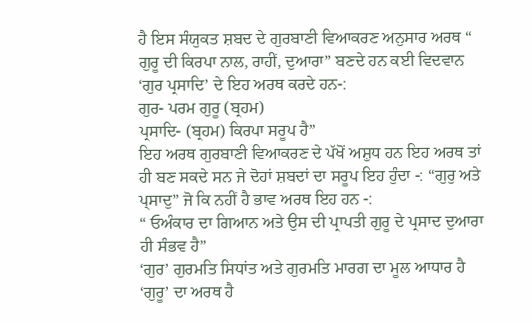ਹੈ ਇਸ ਸੰਯੁਕਤ ਸ਼ਬਦ ਦੇ ਗੁਰਬਾਣੀ ਵਿਆਕਰਣ ਅਨੁਸਾਰ ਅਰਥ “ ਗੁਰੂ ਦੀ ਕਿਰਪਾ ਨਾਲ, ਰਾਹੀਂ, ਦੁਆਰਾ” ਬਣਦੇ ਹਨ ਕਈ ਵਿਦਵਾਨ ‘ਗੁਰ ਪ੍ਰਸਾਦਿ’ ਦੇ ਇਹ ਅਰਥ ਕਰਦੇ ਹਨ-:
ਗੁਰ- ਪਰਮ ਗੁਰੂ (ਬ੍ਰਹਮ)
ਪ੍ਰਸਾਦਿ- (ਬ੍ਰਹਮ) ਕਿਰਪਾ ਸਰੂਪ ਹੈ”
ਇਹ ਅਰਥ ਗੁਰਬਾਣੀ ਵਿਆਕਰਣ ਦੇ ਪੱਖੋਂ ਅਸ਼ੁਧ ਹਨ ਇਹ ਅਰਥ ਤਾਂ ਹੀ ਬਣ ਸਕਦੇ ਸਨ ਜੇ ਦੋਹਾਂ ਸ਼ਬਦਾਂ ਦਾ ਸਰੂਪ ਇਹ ਹੁੰਦਾ -: “ਗੁਰੁ ਅਤੇ ਪ੍ਸਾਦੁ” ਜੋ ਕਿ ਨਹੀਂ ਹੈ ਭਾਵ ਅਰਥ ਇਹ ਹਨ -:
“ ਓਅੰਕਾਰ ਦਾ ਗਿਆਨ ਅਤੇ ਉਸ ਦੀ ਪ੍ਰਾਪਤੀ ਗੁਰੂ ਦੇ ਪ੍ਰਸਾਦ ਦੁਆਰਾ ਹੀ ਸੰਭਵ ਹੈ”
‘ਗੁਰ’ ਗੁਰਮਤਿ ਸਿਧਾਂਤ ਅਤੇ ਗੁਰਮਤਿ ਮਾਰਗ ਦਾ ਮੂਲ ਆਧਾਰ ਹੈ ‘ਗੁਰੂ’ ਦਾ ਅਰਥ ਹੈ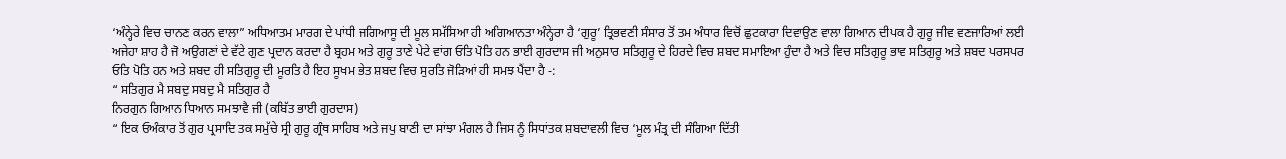‘ਅੰਨ੍ਹੇਰੇ ਵਿਚ ਚਾਨਣ ਕਰਨ ਵਾਲਾ” ਅਧਿਆਤਮ ਮਾਰਗ ਦੇ ਪਾਂਧੀ ਜਗਿਆਸੂ ਦੀ ਮੂਲ ਸਮੱਸਿਆ ਹੀ ਅਗਿਆਨਤਾ ਅੰਨ੍ਹੇਰਾ ਹੈ ‘ਗੁਰੂ’ ਤ੍ਰਿਭਵਣੀ ਸੰਸਾਰ ਤੋਂ ਤਮ ਅੰਧਾਰ ਵਿਚੋਂ ਛੁਟਕਾਰਾ ਦਿਵਾਉਣ ਵਾਲਾ ਗਿਆਨ ਦੀਪਕ ਹੈ ਗੁਰੂ ਜੀਵ ਵਣਜਾਰਿਆਂ ਲਈ ਅਜੇਹਾ ਸ਼ਾਹ ਹੈ ਜੋ ਅਉਗਣਾਂ ਦੇ ਵੱਟੇ ਗੁਣ ਪ੍ਰਦਾਨ ਕਰਦਾ ਹੈ ਬ੍ਰਹਮ ਅਤੇ ਗੁਰੂ ਤਾਣੇ ਪੇਟੇ ਵਾਂਗ ਓਤਿ ਪੋਤਿ ਹਨ ਭਾਈ ਗੁਰਦਾਸ ਜੀ ਅਨੁਸਾਰ ਸਤਿਗੁਰੂ ਦੇ ਹਿਰਦੇ ਵਿਚ ਸ਼ਬਦ ਸਮਾਇਆ ਹੁੰਦਾ ਹੈ ਅਤੇ ਵਿਚ ਸਤਿਗੁਰੂ ਭਾਵ ਸਤਿਗੁਰੂ ਅਤੇ ਸ਼ਬਦ ਪਰਸਪਰ ਓਤਿ ਪੋਤਿ ਹਨ ਅਤੇ ਸ਼ਬਦ ਹੀ ਸਤਿਗੁਰੂ ਦੀ ਮੂਰਤਿ ਹੈ ਇਹ ਸੂਖਮ ਭੇਤ ਸ਼ਬਦ ਵਿਚ ਸੁਰਤਿ ਜੋੜਿਆਂ ਹੀ ਸਮਝ ਪੈਂਦਾ ਹੈ -:
“ ਸਤਿਗੁਰ ਮੈ ਸਬਦੁ ਸਬਦੁ ਮੈ ਸਤਿਗੁਰ ਹੈ
ਨਿਰਗੁਨ ਗਿਆਨ ਧਿਆਨ ਸਮਝਾਵੈ ਜੀ (ਕਬਿੱਤ ਭਾਈ ਗੁਰਦਾਸ)
“ ਇਕ ਓਅੰਕਾਰ ਤੋਂ ਗੁਰ ਪ੍ਰਸਾਦਿ ਤਕ ਸਮੁੱਚੇ ਸ੍ਰੀ ਗੁਰੂ ਗ੍ਰੰਥ ਸਾਹਿਬ ਅਤੇ ਜਪੁ ਬਾਣੀ ਦਾ ਸਾਂਝਾ ਮੰਗਲ ਹੈ ਜਿਸ ਨੂੰ ਸਿਧਾਂਤਕ ਸ਼ਬਦਾਵਲੀ ਵਿਚ ‘ਮੂਲ ਮੰਤ੍ਰ ਦੀ ਸੰਗਿਆ ਦਿੱਤੀ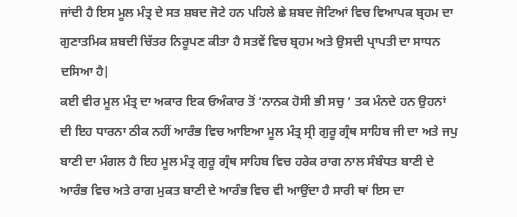ਜਾਂਦੀ ਹੈ ਇਸ ਮੂਲ ਮੰਤ੍ਰ ਦੇ ਸਤ ਸ਼ਬਦ ਜੋਟੇ ਹਨ ਪਹਿਲੇ ਛੇ ਸ਼ਬਦ ਜੋਟਿਆਂ ਵਿਚ ਵਿਆਪਕ ਬ੍ਰਹਮ ਦਾ ਗੁਣਾਤਮਿਕ ਸ਼ਬਦੀ ਚਿੱਤਰ ਨਿਰੂਪਣ ਕੀਤਾ ਹੈ ਸਤਵੇਂ ਵਿਚ ਬ੍ਰਹਮ ਅਤੇ ਉਸਦੀ ਪ੍ਰਾਪਤੀ ਦਾ ਸਾਧਨ ਦਸਿਆ ਹੈ|
ਕਈ ਵੀਰ ਮੂਲ ਮੰਤ੍ਰ ਦਾ ਅਕਾਰ ਇਕ ਓਅੰਕਾਰ ਤੋਂ ‘ਨਾਨਕ ਹੋਸੀ ਭੀ ਸਚੁ ‘ ਤਕ ਮੰਨਦੇ ਹਨ ਉਹਨਾਂ ਦੀ ਇਹ ਧਾਰਨਾ ਠੀਕ ਨਹੀਂ ਆਰੰਭ ਵਿਚ ਆਇਆ ਮੂਲ ਮੰਤ੍ਰ ਸ੍ਰੀ ਗੁਰੂ ਗ੍ਰੰਥ ਸਾਹਿਬ ਜੀ ਦਾ ਅਤੇ ਜਪੁ ਬਾਣੀ ਦਾ ਮੰਗਲ ਹੈ ਇਹ ਮੂਲ ਮੰਤ੍ਰ ਗੁਰੂ ਗ੍ਰੰਥ ਸਾਹਿਬ ਵਿਚ ਹਰੇਕ ਰਾਗ ਨਾਲ ਸੰਬੰਧਤ ਬਾਣੀ ਦੇ ਆਰੰਭ ਵਿਚ ਅਤੇ ਰਾਗ ਮੁਕਤ ਬਾਣੀ ਦੇ ਆਰੰਭ ਵਿਚ ਵੀ ਆਉਂਦਾ ਹੈ ਸਾਰੀ ਥਾਂ ਇਸ ਦਾ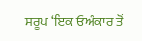ਸਰੂਪ ‘ਇਕ ਓਅੰਕਾਰ ਤੋਂ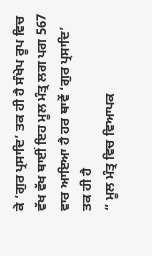ਕੇ ‘ਗੁਰ ਪ੍ਰਸਾਦਿ’ ਤਕ ਹੀ ਹੈ ਸੰਖੇਪ ਰੂਪ ਵਿਚ ਵੱਖ ਵੱਖ ਥਾਈਂ ਇਹ ਮੂਲ ਮੰਤ੍ਰ ਲਗ ਪਗ 567 ਵਾਰ ਆਇਆ ਹੈ ਹਰ ਥਾਵੇਂ ‘ਗੁਰ ਪ੍ਰਸਾਦਿ’ ਤਕ ਹੀ ਹੈ
“ ਮੂਲ ਮੰਤ੍ਰ ਵਿਚ ਵਿਆਪਕ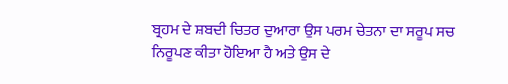ਬ੍ਰਹਮ ਦੇ ਸ਼ਬਦੀ ਚਿਤਰ ਦੁਆਰਾ ਉਸ ਪਰਮ ਚੇਤਨਾ ਦਾ ਸਰੂਪ ਸਚ ਨਿਰੂਪਣ ਕੀਤਾ ਹੋਇਆ ਹੈ ਅਤੇ ਉਸ ਦੇ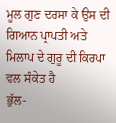ਮੂਲ ਗੁਣ ਦਰਸਾ ਕੇ ਉਸ ਦੀ ਗਿਆਨ ਪ੍ਰਾਪਤੀ ਅਤੇ ਮਿਲਾਪ ਦੇ ਗੁਰੂ ਦੀ ਕਿਰਪਾ ਵਲ ਸੰਕੇਤ ਹੈ
ਭੁੱਲ-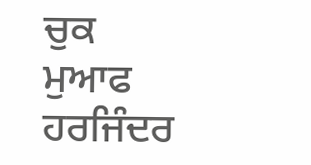ਚੁਕ ਮੁਆਫ
ਹਰਜਿੰਦਰ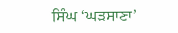ਸਿੰਘ ‘ਘੜਸਾਣਾ’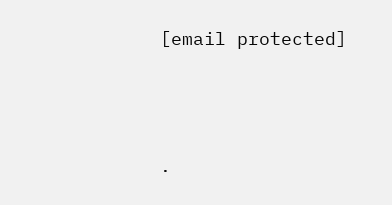[email protected]




.